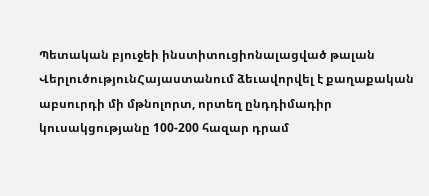Պետական բյուջեի ինստիտուցիոնալացված թալան
ՎերլուծությունՀայաստանում ձեւավորվել է քաղաքական աբսուրդի մի մթնոլորտ, որտեղ ընդդիմադիր կուսակցությանը 100-200 հազար դրամ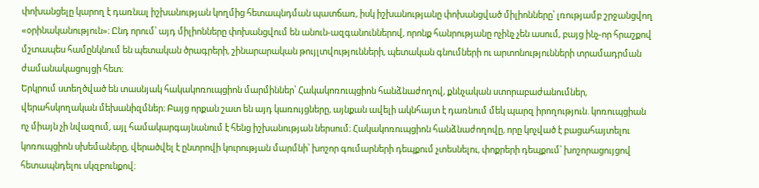փոխանցելը կարող է դառնալ իշխանության կողմից հետապնդման պատճառ, իսկ իշխանությանը փոխանցված միլիոնները՝ լռությամբ շրջանցվող «օրինականություն»։ Ընդ որում՝ այդ միլիոնները փոխանցվում են անուն-ազգանուններով, որոնք հանրությանը ոչինչ չեն ասում, բայց ինչ-որ հրաշքով մշտապես համընկնում են պետական ծրագրերի, շինարարական թույլտվությունների, պետական գնումների ու արտոնությունների տրամադրման ժամանակացույցի հետ։
Երկրում ստեղծված են տասնյակ հակակոռուպցիոն մարմիններ՝ Հակակոռուպցիոն հանձնաժողով, քննչական ստորաբաժանումներ, վերահսկողական մեխանիզմներ։ Բայց որքան շատ են այդ կառույցները, այնքան ավելի ակնհայտ է դառնում մեկ պարզ իրողություն. կոռուպցիան ոչ միայն չի նվազում, այլ համակարգայնանում է հենց իշխանության ներսում։ Հակակոռուպցիոն հանձնաժողովը, որը կոչված է բացահայտելու կոռուպցիոն սխեմաները, վերածվել է ընտրովի կուրության մարմնի՝ խոշոր գումարների դեպքում չտեսնելու, փոքրերի դեպքում՝ խոշորացույցով հետապնդելու սկզբունքով։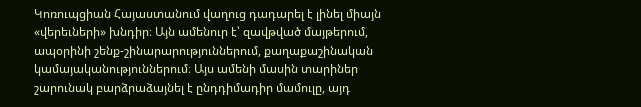Կոռուպցիան Հայաստանում վաղուց դադարել է լինել միայն «վերեւների» խնդիր։ Այն ամենուր է՝ զավթված մայթերում, ապօրինի շենք-շինարարություններում, քաղաքաշինական կամայականություններում։ Այս ամենի մասին տարիներ շարունակ բարձրաձայնել է ընդդիմադիր մամուլը, այդ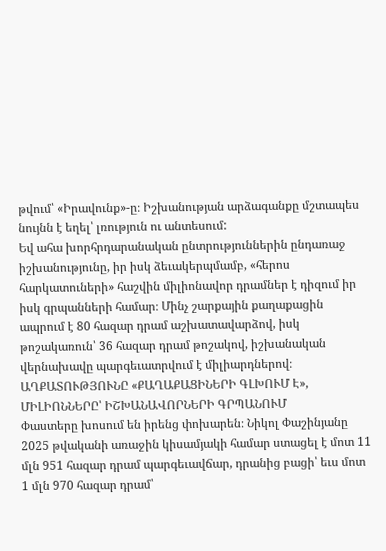թվում՝ «Իրավունք»-ը։ Իշխանության արձագանքը մշտապես նույնն է եղել՝ լռություն ու անտեսում:
Եվ ահա խորհրդարանական ընտրություններին ընդառաջ իշխանությունը, իր իսկ ձեւակերպմամբ, «հերոս հարկատուների» հաշվին միլիոնավոր դրամներ է դիզում իր իսկ գրպանների համար։ Մինչ շարքային քաղաքացին ապրում է 80 հազար դրամ աշխատավարձով, իսկ թոշակառուն՝ 36 հազար դրամ թոշակով, իշխանական վերնախավը պարգեւատրվում է միլիարդներով։
ԱՂՔԱՏՈՒԹՅՈՒՆԸ «ՔԱՂԱՔԱՑԻՆԵՐԻ ԳԼԽՈՒՄ Է», ՄԻԼԻՈՆՆԵՐԸ՝ ԻՇԽԱՆԱՎՈՐՆԵՐԻ ԳՐՊԱՆՈՒՄ
Փաստերը խոսում են իրենց փոխարեն։ Նիկոլ Փաշինյանը 2025 թվականի առաջին կիսամյակի համար ստացել է մոտ 11 մլն 951 հազար դրամ պարգեւավճար, դրանից բացի՝ եւս մոտ 1 մլն 970 հազար դրամ՝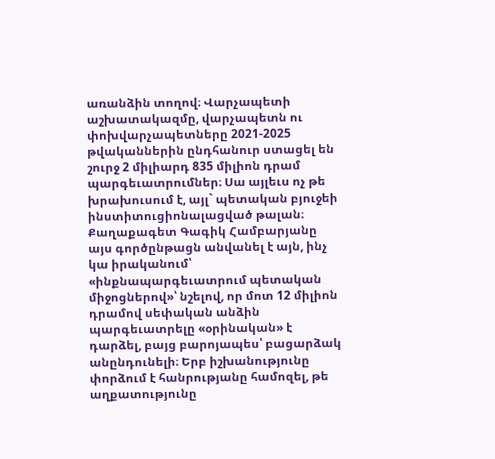առանձին տողով։ Վարչապետի աշխատակազմը, վարչապետն ու փոխվարչապետները 2021-2025 թվականներին ընդհանուր ստացել են շուրջ 2 միլիարդ 835 միլիոն դրամ պարգեւատրումներ։ Սա այլեւս ոչ թե խրախուսում է, այլ` պետական բյուջեի ինստիտուցիոնալացված թալան։
Քաղաքագետ Գագիկ Համբարյանը այս գործընթացն անվանել է այն, ինչ կա իրականում՝ «ինքնապարգեւատրում պետական միջոցներով»՝ նշելով, որ մոտ 12 միլիոն դրամով սեփական անձին պարգեւատրելը «օրինական» է դարձել, բայց բարոյապես՝ բացարձակ անընդունելի։ Երբ իշխանությունը փորձում է հանրությանը համոզել, թե աղքատությունը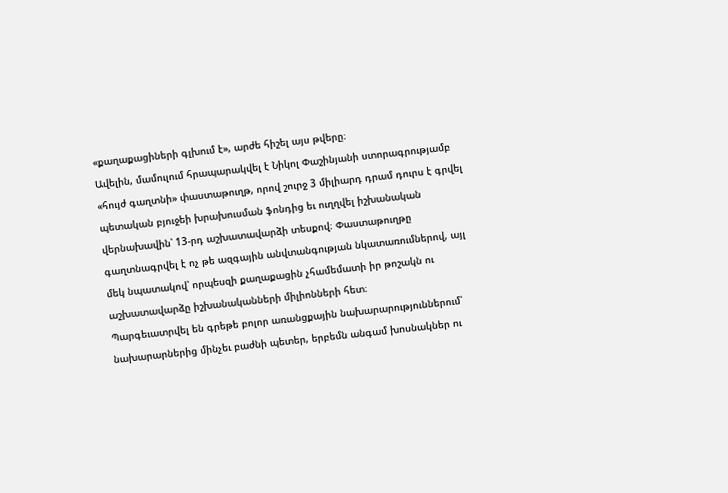«քաղաքացիների գլխում է», արժե հիշել այս թվերը։
Ավելին, մամուլում հրապարակվել է Նիկոլ Փաշինյանի ստորագրությամբ «հույժ գաղտնի» փաստաթուղթ, որով շուրջ 3 միլիարդ դրամ դուրս է գրվել պետական բյուջեի խրախուսման ֆոնդից եւ ուղղվել իշխանական վերնախավին՝ 13-րդ աշխատավարձի տեսքով։ Փաստաթուղթը գաղտնագրվել է ոչ թե ազգային անվտանգության նկատառումներով, այլ մեկ նպատակով՝ որպեսզի քաղաքացին չհամեմատի իր թոշակն ու աշխատավարձը իշխանականների միլիոնների հետ։
Պարգեւատրվել են գրեթե բոլոր առանցքային նախարարություններում՝ նախարարներից մինչեւ բաժնի պետեր, երբեմն անգամ խոսնակներ ու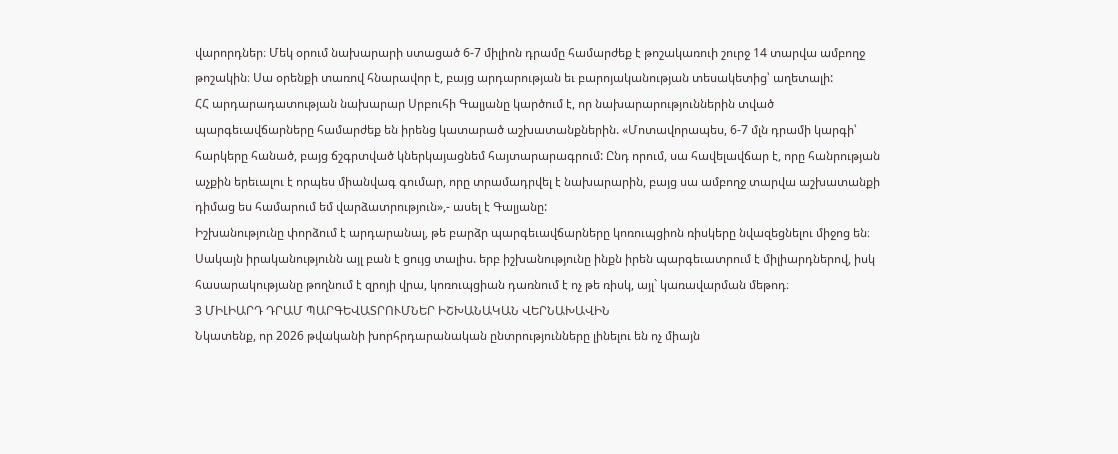վարորդներ։ Մեկ օրում նախարարի ստացած 6-7 միլիոն դրամը համարժեք է թոշակառուի շուրջ 14 տարվա ամբողջ թոշակին։ Սա օրենքի տառով հնարավոր է, բայց արդարության եւ բարոյականության տեսակետից՝ աղետալի:
ՀՀ արդարադատության նախարար Սրբուհի Գալյանը կարծում է, որ նախարարություններին տված պարգեւավճարները համարժեք են իրենց կատարած աշխատանքներին. «Մոտավորապես, 6-7 մլն դրամի կարգի՝ հարկերը հանած, բայց ճշգրտված կներկայացնեմ հայտարարագրում: Ընդ որում, սա հավելավճար է, որը հանրության աչքին երեւալու է որպես միանվագ գումար, որը տրամադրվել է նախարարին, բայց սա ամբողջ տարվա աշխատանքի դիմաց ես համարում եմ վարձատրություն»,- ասել է Գալյանը:
Իշխանությունը փորձում է արդարանալ, թե բարձր պարգեւավճարները կոռուպցիոն ռիսկերը նվազեցնելու միջոց են։ Սակայն իրականությունն այլ բան է ցույց տալիս. երբ իշխանությունը ինքն իրեն պարգեւատրում է միլիարդներով, իսկ հասարակությանը թողնում է զրոյի վրա, կոռուպցիան դառնում է ոչ թե ռիսկ, այլ` կառավարման մեթոդ։
3 ՄԻԼԻԱՐԴ ԴՐԱՄ ՊԱՐԳԵՎԱՏՐՈՒՄՆԵՐ ԻՇԽԱՆԱԿԱՆ ՎԵՐՆԱԽԱՎԻՆ
Նկատենք, որ 2026 թվականի խորհրդարանական ընտրությունները լինելու են ոչ միայն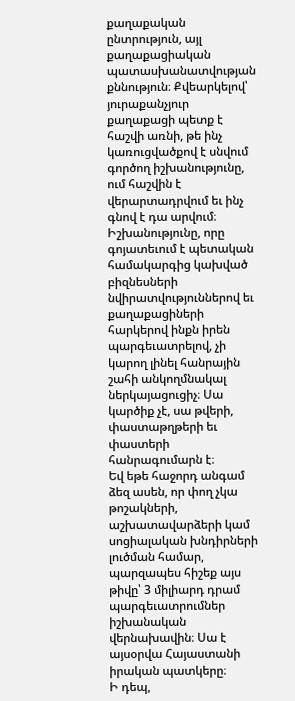քաղաքական ընտրություն, այլ քաղաքացիական պատասխանատվության քննություն։ Քվեարկելով՝ յուրաքանչյուր քաղաքացի պետք է հաշվի առնի, թե ինչ կառուցվածքով է սնվում գործող իշխանությունը, ում հաշվին է վերարտադրվում եւ ինչ գնով է դա արվում։
Իշխանությունը, որը գոյատեւում է պետական համակարգից կախված բիզնեսների նվիրատվություններով եւ քաղաքացիների հարկերով ինքն իրեն պարգեւատրելով, չի կարող լինել հանրային շահի անկողմնակալ ներկայացուցիչ։ Սա կարծիք չէ, սա թվերի, փաստաթղթերի եւ փաստերի հանրագումարն է։
Եվ եթե հաջորդ անգամ ձեզ ասեն, որ փող չկա թոշակների, աշխատավարձերի կամ սոցիալական խնդիրների լուծման համար, պարզապես հիշեք այս թիվը՝ 3 միլիարդ դրամ պարգեւատրումներ իշխանական վերնախավին։ Սա է այսօրվա Հայաստանի իրական պատկերը։
Ի դեպ,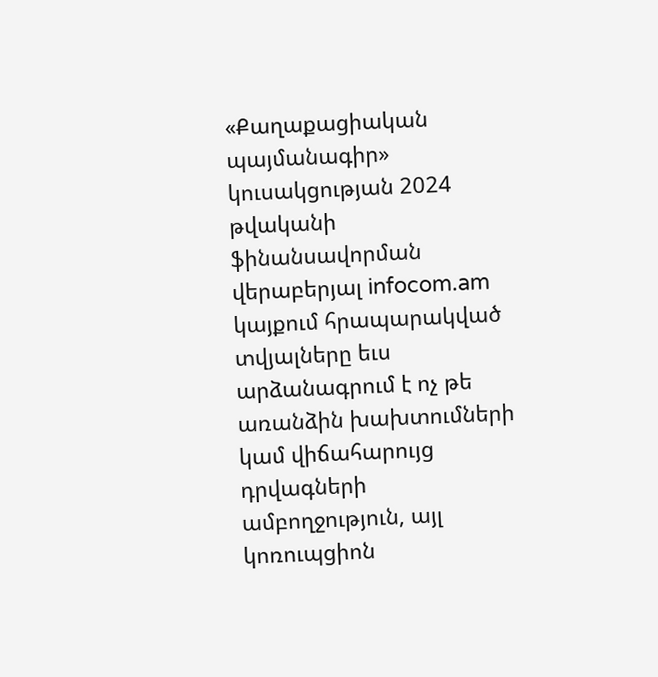«Քաղաքացիական պայմանագիր» կուսակցության 2024 թվականի ֆինանսավորման վերաբերյալ infocom.am կայքում հրապարակված տվյալները եւս արձանագրում է ոչ թե առանձին խախտումների կամ վիճահարույց դրվագների ամբողջություն, այլ կոռուպցիոն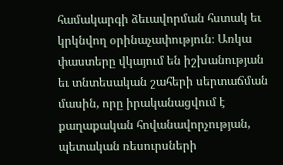համակարգի ձեւավորման հստակ եւ կրկնվող օրինաչափություն։ Առկա փաստերը վկայում են իշխանության եւ տնտեսական շահերի սերտաճման մասին, որը իրականացվում է քաղաքական հովանավորչության, պետական ռեսուրսների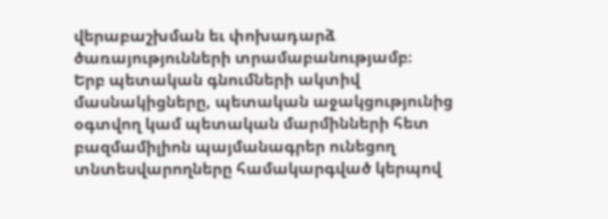վերաբաշխման եւ փոխադարձ ծառայությունների տրամաբանությամբ։
Երբ պետական գնումների ակտիվ մասնակիցները, պետական աջակցությունից օգտվող կամ պետական մարմինների հետ բազմամիլիոն պայմանագրեր ունեցող տնտեսվարողները համակարգված կերպով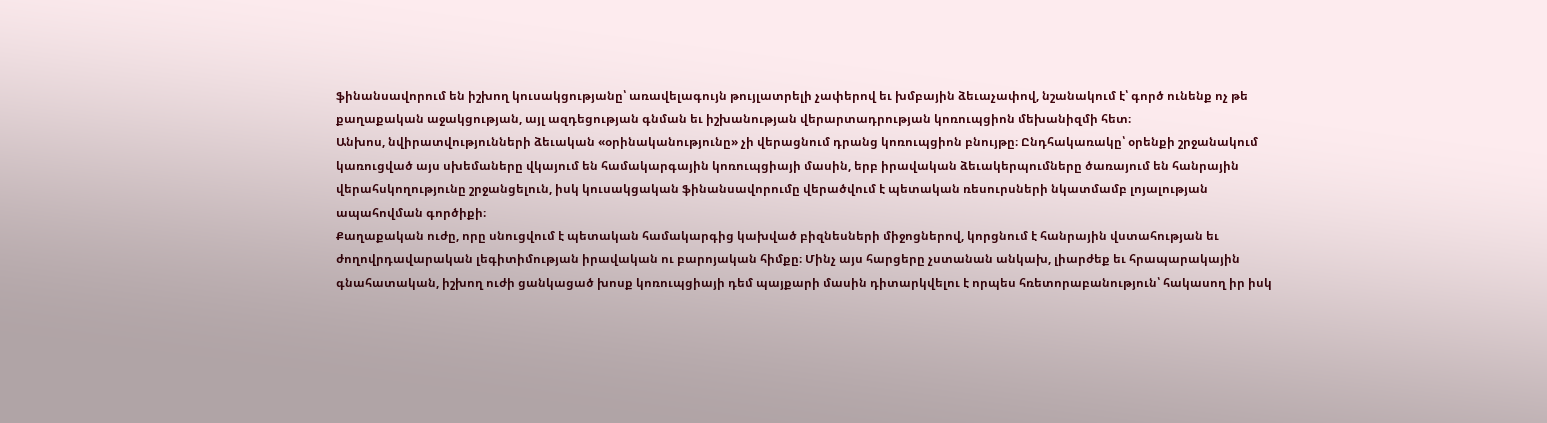ֆինանսավորում են իշխող կուսակցությանը՝ առավելագույն թույլատրելի չափերով եւ խմբային ձեւաչափով, նշանակում է՝ գործ ունենք ոչ թե քաղաքական աջակցության, այլ ազդեցության գնման եւ իշխանության վերարտադրության կոռուպցիոն մեխանիզմի հետ։
Անխոս, նվիրատվությունների ձեւական «օրինականությունը» չի վերացնում դրանց կոռուպցիոն բնույթը։ Ընդհակառակը՝ օրենքի շրջանակում կառուցված այս սխեմաները վկայում են համակարգային կոռուպցիայի մասին, երբ իրավական ձեւակերպումները ծառայում են հանրային վերահսկողությունը շրջանցելուն, իսկ կուսակցական ֆինանսավորումը վերածվում է պետական ռեսուրսների նկատմամբ լոյալության ապահովման գործիքի։
Քաղաքական ուժը, որը սնուցվում է պետական համակարգից կախված բիզնեսների միջոցներով, կորցնում է հանրային վստահության եւ ժողովրդավարական լեգիտիմության իրավական ու բարոյական հիմքը։ Մինչ այս հարցերը չստանան անկախ, լիարժեք եւ հրապարակային գնահատական, իշխող ուժի ցանկացած խոսք կոռուպցիայի դեմ պայքարի մասին դիտարկվելու է որպես հռետորաբանություն՝ հակասող իր իսկ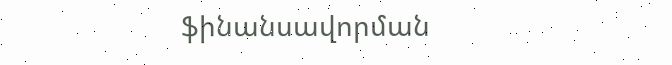ֆինանսավորման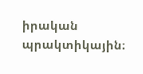իրական պրակտիկային։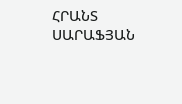ՀՐԱՆՏ ՍԱՐԱՖՅԱՆ